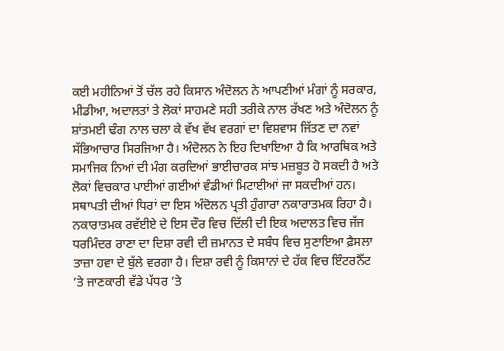ਕਈ ਮਹੀਨਿਆਂ ਤੋਂ ਚੱਲ ਰਹੇ ਕਿਸਾਨ ਅੰਦੋਲਨ ਨੇ ਆਪਣੀਆਂ ਮੰਗਾਂ ਨੂੰ ਸਰਕਾਰ, ਮੀਡੀਆ, ਅਦਾਲਤਾਂ ਤੇ ਲੋਕਾਂ ਸਾਹਮਣੇ ਸਹੀ ਤਰੀਕੇ ਨਾਲ ਰੱਖਣ ਅਤੇ ਅੰਦੋਲਨ ਨੂੰ ਸ਼ਾਂਤਮਈ ਢੰਗ ਨਾਲ ਚਲਾ ਕੇ ਵੱਖ ਵੱਖ ਵਰਗਾਂ ਦਾ ਵਿਸ਼ਵਾਸ ਜਿੱਤਣ ਦਾ ਨਵਾਂ ਸੱਭਿਆਚਾਰ ਸਿਰਜਿਆ ਹੈ। ਅੰਦੋਲਨ ਨੇ ਇਹ ਦਿਖਾਇਆ ਹੈ ਕਿ ਆਰਥਿਕ ਅਤੇ ਸਮਾਜਿਕ ਨਿਆਂ ਦੀ ਮੰਗ ਕਰਦਿਆਂ ਭਾਈਚਾਰਕ ਸਾਂਝ ਮਜ਼ਬੂਤ ਹੋ ਸਕਦੀ ਹੈ ਅਤੇ ਲੋਕਾਂ ਵਿਚਕਾਰ ਪਾਈਆਂ ਗਈਆਂ ਵੰਡੀਆਂ ਮਿਟਾਈਆਂ ਜਾ ਸਕਦੀਆਂ ਹਨ। ਸਥਾਪਤੀ ਦੀਆਂ ਧਿਰਾਂ ਦਾ ਇਸ ਅੰਦੋਲਨ ਪ੍ਰਤੀ ਹੁੰਗਾਰਾ ਨਕਾਰਾਤਮਕ ਰਿਹਾ ਹੈ। ਨਕਾਰਾਤਮਕ ਰਵੱਈਏ ਦੇ ਇਸ ਦੌਰ ਵਿਚ ਦਿੱਲੀ ਦੀ ਇਕ ਅਦਾਲਤ ਵਿਚ ਜੱਜ ਧਰਮਿੰਦਰ ਰਾਣਾ ਦਾ ਦਿਸ਼ਾ ਰਵੀ ਦੀ ਜ਼ਮਾਨਤ ਦੇ ਸਬੰਧ ਵਿਚ ਸੁਣਾਇਆ ਫ਼ੈਸਲਾ ਤਾਜ਼ਾ ਹਵਾ ਦੇ ਬੁੱਲੇ ਵਰਗਾ ਹੈ। ਦਿਸ਼ਾ ਰਵੀ ਨੂੰ ਕਿਸਾਨਾਂ ਦੇ ਹੱਕ ਵਿਚ ਇੰਟਰਨੈੱਟ ’ਤੇ ਜਾਣਕਾਰੀ ਵੱਡੇ ਪੱਧਰ ’ਤੇ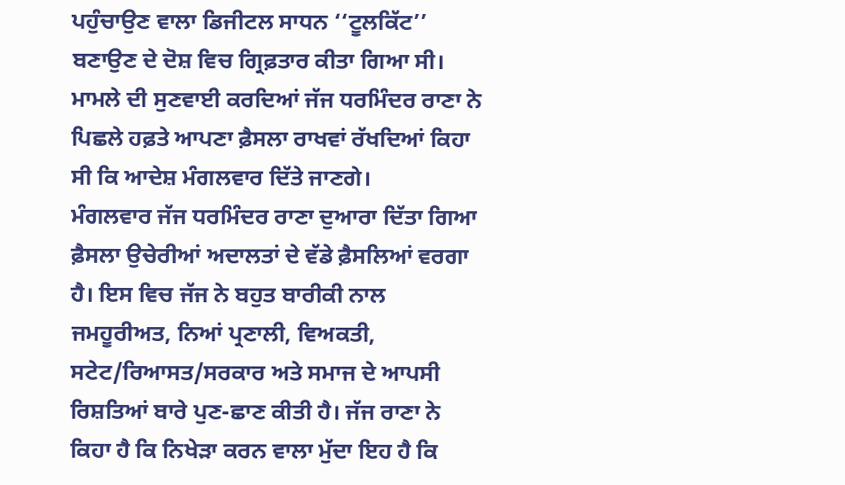ਪਹੁੰਚਾਉਣ ਵਾਲਾ ਡਿਜੀਟਲ ਸਾਧਨ ‘‘ਟੂਲਕਿੱਟ’’ ਬਣਾਉਣ ਦੇ ਦੋਸ਼ ਵਿਚ ਗ੍ਰਿਫ਼ਤਾਰ ਕੀਤਾ ਗਿਆ ਸੀ। ਮਾਮਲੇ ਦੀ ਸੁਣਵਾਈ ਕਰਦਿਆਂ ਜੱਜ ਧਰਮਿੰਦਰ ਰਾਣਾ ਨੇ ਪਿਛਲੇ ਹਫ਼ਤੇ ਆਪਣਾ ਫ਼ੈਸਲਾ ਰਾਖਵਾਂ ਰੱਖਦਿਆਂ ਕਿਹਾ ਸੀ ਕਿ ਆਦੇਸ਼ ਮੰਗਲਵਾਰ ਦਿੱਤੇ ਜਾਣਗੇ।
ਮੰਗਲਵਾਰ ਜੱਜ ਧਰਮਿੰਦਰ ਰਾਣਾ ਦੁਆਰਾ ਦਿੱਤਾ ਗਿਆ ਫ਼ੈਸਲਾ ਉਚੇਰੀਆਂ ਅਦਾਲਤਾਂ ਦੇ ਵੱਡੇ ਫ਼ੈਸਲਿਆਂ ਵਰਗਾ ਹੈ। ਇਸ ਵਿਚ ਜੱਜ ਨੇ ਬਹੁਤ ਬਾਰੀਕੀ ਨਾਲ ਜਮਹੂਰੀਅਤ, ਨਿਆਂ ਪ੍ਰਣਾਲੀ, ਵਿਅਕਤੀ, ਸਟੇਟ/ਰਿਆਸਤ/ਸਰਕਾਰ ਅਤੇ ਸਮਾਜ ਦੇ ਆਪਸੀ ਰਿਸ਼ਤਿਆਂ ਬਾਰੇ ਪੁਣ-ਛਾਣ ਕੀਤੀ ਹੈ। ਜੱਜ ਰਾਣਾ ਨੇ ਕਿਹਾ ਹੈ ਕਿ ਨਿਖੇੜਾ ਕਰਨ ਵਾਲਾ ਮੁੱਦਾ ਇਹ ਹੈ ਕਿ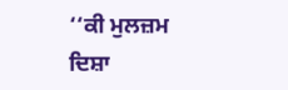‘‘ਕੀ ਮੁਲਜ਼ਮ ਦਿਸ਼ਾ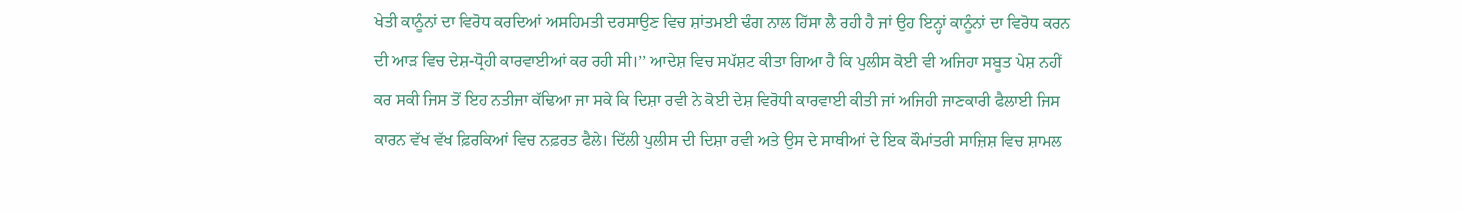ਖੇਤੀ ਕਾਨੂੰਨਾਂ ਦਾ ਵਿਰੋਧ ਕਰਦਿਆਂ ਅਸਹਿਮਤੀ ਦਰਸਾਉਣ ਵਿਚ ਸ਼ਾਂਤਮਈ ਢੰਗ ਨਾਲ ਹਿੱਸਾ ਲੈ ਰਹੀ ਹੈ ਜਾਂ ਉਹ ਇਨ੍ਹਾਂ ਕਾਨੂੰਨਾਂ ਦਾ ਵਿਰੋਧ ਕਰਨ ਦੀ ਆੜ ਵਿਚ ਦੇਸ਼-ਧ੍ਰੋਹੀ ਕਾਰਵਾਈਆਂ ਕਰ ਰਹੀ ਸੀ।’’ ਆਦੇਸ਼ ਵਿਚ ਸਪੱਸ਼ਟ ਕੀਤਾ ਗਿਆ ਹੈ ਕਿ ਪੁਲੀਸ ਕੋਈ ਵੀ ਅਜਿਹਾ ਸਬੂਤ ਪੇਸ਼ ਨਹੀਂ ਕਰ ਸਕੀ ਜਿਸ ਤੋਂ ਇਹ ਨਤੀਜਾ ਕੱਢਿਆ ਜਾ ਸਕੇ ਕਿ ਦਿਸ਼ਾ ਰਵੀ ਨੇ ਕੋਈ ਦੇਸ਼ ਵਿਰੋਧੀ ਕਾਰਵਾਈ ਕੀਤੀ ਜਾਂ ਅਜਿਹੀ ਜਾਣਕਾਰੀ ਫੈਲਾਈ ਜਿਸ ਕਾਰਨ ਵੱਖ ਵੱਖ ਫ਼ਿਰਕਿਆਂ ਵਿਚ ਨਫ਼ਰਤ ਫੈਲੇ। ਦਿੱਲੀ ਪੁਲੀਸ ਦੀ ਦਿਸ਼ਾ ਰਵੀ ਅਤੇ ਉਸ ਦੇ ਸਾਥੀਆਂ ਦੇ ਇਕ ਕੌਮਾਂਤਰੀ ਸਾਜ਼ਿਸ਼ ਵਿਚ ਸ਼ਾਮਲ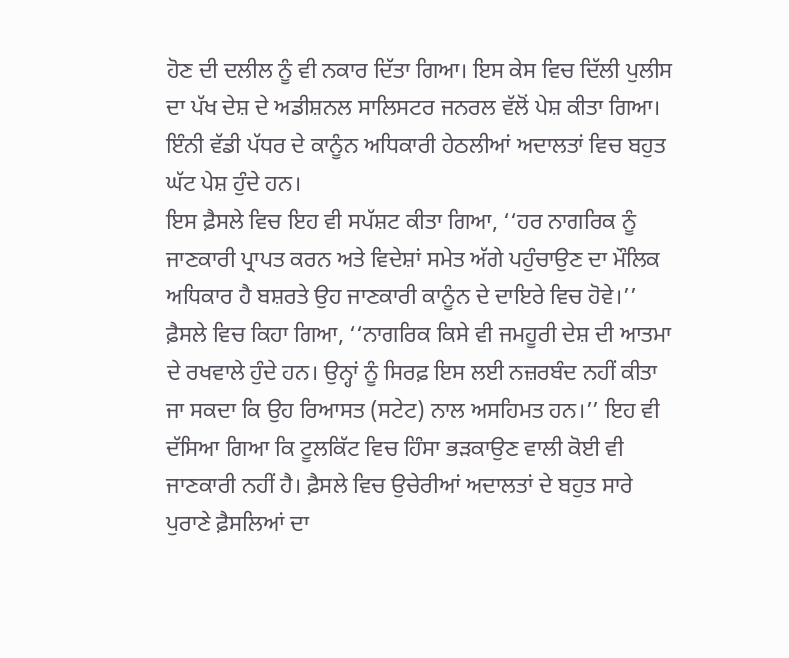ਹੋਣ ਦੀ ਦਲੀਲ ਨੂੰ ਵੀ ਨਕਾਰ ਦਿੱਤਾ ਗਿਆ। ਇਸ ਕੇਸ ਵਿਚ ਦਿੱਲੀ ਪੁਲੀਸ ਦਾ ਪੱਖ ਦੇਸ਼ ਦੇ ਅਡੀਸ਼ਨਲ ਸਾਲਿਸਟਰ ਜਨਰਲ ਵੱਲੋਂ ਪੇਸ਼ ਕੀਤਾ ਗਿਆ। ਇੰਨੀ ਵੱਡੀ ਪੱਧਰ ਦੇ ਕਾਨੂੰਨ ਅਧਿਕਾਰੀ ਹੇਠਲੀਆਂ ਅਦਾਲਤਾਂ ਵਿਚ ਬਹੁਤ ਘੱਟ ਪੇਸ਼ ਹੁੰਦੇ ਹਨ।
ਇਸ ਫ਼ੈਸਲੇ ਵਿਚ ਇਹ ਵੀ ਸਪੱਸ਼ਟ ਕੀਤਾ ਗਿਆ, ‘‘ਹਰ ਨਾਗਰਿਕ ਨੂੰ ਜਾਣਕਾਰੀ ਪ੍ਰਾਪਤ ਕਰਨ ਅਤੇ ਵਿਦੇਸ਼ਾਂ ਸਮੇਤ ਅੱਗੇ ਪਹੁੰਚਾਉਣ ਦਾ ਮੌਲਿਕ ਅਧਿਕਾਰ ਹੈ ਬਸ਼ਰਤੇ ਉਹ ਜਾਣਕਾਰੀ ਕਾਨੂੰਨ ਦੇ ਦਾਇਰੇ ਵਿਚ ਹੋਵੇ।’’ ਫ਼ੈਸਲੇ ਵਿਚ ਕਿਹਾ ਗਿਆ, ‘‘ਨਾਗਰਿਕ ਕਿਸੇ ਵੀ ਜਮਹੂਰੀ ਦੇਸ਼ ਦੀ ਆਤਮਾ ਦੇ ਰਖਵਾਲੇ ਹੁੰਦੇ ਹਨ। ਉਨ੍ਹਾਂ ਨੂੰ ਸਿਰਫ਼ ਇਸ ਲਈ ਨਜ਼ਰਬੰਦ ਨਹੀਂ ਕੀਤਾ ਜਾ ਸਕਦਾ ਕਿ ਉਹ ਰਿਆਸਤ (ਸਟੇਟ) ਨਾਲ ਅਸਹਿਮਤ ਹਨ।’’ ਇਹ ਵੀ ਦੱਸਿਆ ਗਿਆ ਕਿ ਟੂਲਕਿੱਟ ਵਿਚ ਹਿੰਸਾ ਭੜਕਾਉਣ ਵਾਲੀ ਕੋਈ ਵੀ ਜਾਣਕਾਰੀ ਨਹੀਂ ਹੈ। ਫ਼ੈਸਲੇ ਵਿਚ ਉਚੇਰੀਆਂ ਅਦਾਲਤਾਂ ਦੇ ਬਹੁਤ ਸਾਰੇ ਪੁਰਾਣੇ ਫ਼ੈਸਲਿਆਂ ਦਾ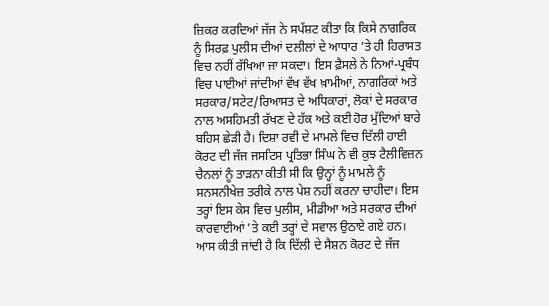ਜ਼ਿਕਰ ਕਰਦਿਆਂ ਜੱਜ ਨੇ ਸਪੱਸ਼ਟ ਕੀਤਾ ਕਿ ਕਿਸੇ ਨਾਗਰਿਕ ਨੂੰ ਸਿਰਫ਼ ਪੁਲੀਸ ਦੀਆਂ ਦਲੀਲਾਂ ਦੇ ਆਧਾਰ ’ਤੇ ਹੀ ਹਿਰਾਸਤ ਵਿਚ ਨਹੀਂ ਰੱਖਿਆ ਜਾ ਸਕਦਾ। ਇਸ ਫ਼ੈਸਲੇ ਨੇ ਨਿਆਂ-ਪ੍ਰਬੰਧ ਵਿਚ ਪਾਈਆਂ ਜਾਂਦੀਆਂ ਵੱਖ ਵੱਖ ਖ਼ਾਮੀਆਂ, ਨਾਗਰਿਕਾਂ ਅਤੇ ਸਰਕਾਰ/ਸਟੇਟ/ਰਿਆਸਤ ਦੇ ਅਧਿਕਾਰਾਂ, ਲੋਕਾਂ ਦੇ ਸਰਕਾਰ ਨਾਲ ਅਸਹਿਮਤੀ ਰੱਖਣ ਦੇ ਹੱਕ ਅਤੇ ਕਈ ਹੋਰ ਮੁੱਦਿਆਂ ਬਾਰੇ ਬਹਿਸ ਛੇੜੀ ਹੈ। ਦਿਸ਼ਾ ਰਵੀ ਦੇ ਮਾਮਲੇ ਵਿਚ ਦਿੱਲੀ ਹਾਈ ਕੋਰਟ ਦੀ ਜੱਜ ਜਸਟਿਸ ਪ੍ਰਤਿਭਾ ਸਿੰਘ ਨੇ ਵੀ ਕੁਝ ਟੈਲੀਵਿਜ਼ਨ ਚੈਨਲਾਂ ਨੂੰ ਤਾੜਨਾ ਕੀਤੀ ਸੀ ਕਿ ਉਨ੍ਹਾਂ ਨੂੰ ਮਾਮਲੇ ਨੂੰ ਸਨਸਨੀਖੇਜ਼ ਤਰੀਕੇ ਨਾਲ ਪੇਸ਼ ਨਹੀਂ ਕਰਨਾ ਚਾਹੀਦਾ। ਇਸ ਤਰ੍ਹਾਂ ਇਸ ਕੇਸ ਵਿਚ ਪੁਲੀਸ, ਮੀਡੀਆ ਅਤੇ ਸਰਕਾਰ ਦੀਆਂ ਕਾਰਵਾਈਆਂ ’ਤੇ ਕਈ ਤਰ੍ਹਾਂ ਦੇ ਸਵਾਲ ਉਠਾਏ ਗਏ ਹਨ। ਆਸ ਕੀਤੀ ਜਾਂਦੀ ਹੈ ਕਿ ਦਿੱਲੀ ਦੇ ਸੈਸ਼ਨ ਕੋਰਟ ਦੇ ਜੱਜ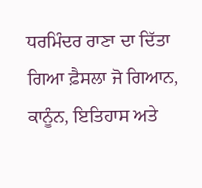ਧਰਮਿੰਦਰ ਰਾਣਾ ਦਾ ਦਿੱਤਾ ਗਿਆ ਫ਼ੈਸਲਾ ਜੋ ਗਿਆਨ, ਕਾਨੂੰਨ, ਇਤਿਹਾਸ ਅਤੇ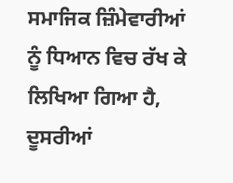ਸਮਾਜਿਕ ਜ਼ਿੰਮੇਵਾਰੀਆਂ ਨੂੰ ਧਿਆਨ ਵਿਚ ਰੱਖ ਕੇ ਲਿਖਿਆ ਗਿਆ ਹੈ, ਦੂਸਰੀਆਂ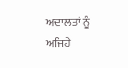ਅਦਾਲਤਾਂ ਨੂੰ ਅਜਿਹੇ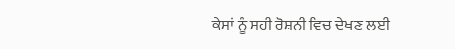ਕੇਸਾਂ ਨੂੰ ਸਹੀ ਰੋਸ਼ਨੀ ਵਿਚ ਦੇਖਣ ਲਈ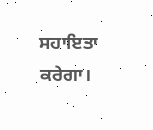ਸਹਾਇਤਾ ਕਰੇਗਾ।